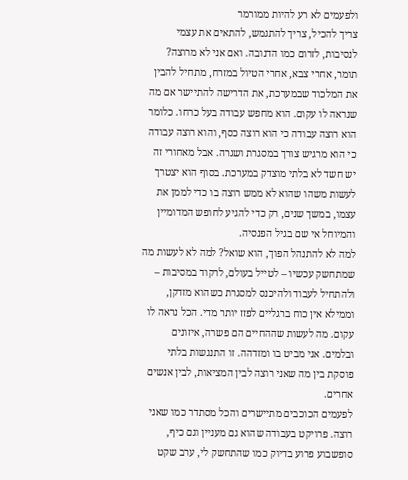ולפעמים לא רע להיות ממורמר
צריך להכיל, צריך להתגמש, להתאים את עצמי לנסיבות, לזרום כמו הדנובה. ואם אני לא מרוצה?
תומר, אחרי צבא, אחרי הטיול במזרח, מתחיל להבין את המלכוד שבמערכת, את הדרישה להתיישר אם מה שנראה לו עקום. הוא מחפש עבודה בעל כרחו. כלומר הוא רוצה עבודה כי הוא רוצה כסף, והוא רוצה עבודה כי הוא מרגיש צורך במסגרת ושגרה. אבל מאחורי זה יש חשד לא בלתי מוצדק במערכת. בסוף הוא יצטרך לעשות משהו שהוא לא ממש רוצה בו כדי לממן את עצמו, במשך שנים, רק כדי להגיע לחופש המדומיין והמיוחל אי שם בגיל הפנסיה.
למה לא להתנהל הפוך, הוא שואל? למה לא לעשות מה שמתחשק עכשיו – לטייל בעולם, לרקוד במסיבות – ולהתחיל לעבוד ולהיכנס למסגרת כשהוא מזדקן, וממילא אין כוח ברגליים לפזז יותר מדי. הכל נראה לו עקום. מה לעשות שההחיים הם פשרה, איזונים ובלמים. אני מביט בו ומזדהה. זו התנגשות בלתי פוסקת בין מה שאני רוצה לבין המציאות, לבין אנשים אחרים.
לפעמים הכוכבים מתיישרים והכל מסתדר כמו שאני רוצה. פרויקט בעבודה שהוא גם מעניין וגם כיף, סופשבוע פרוע בדיוק כמו שהתחשק לי, ערב שקט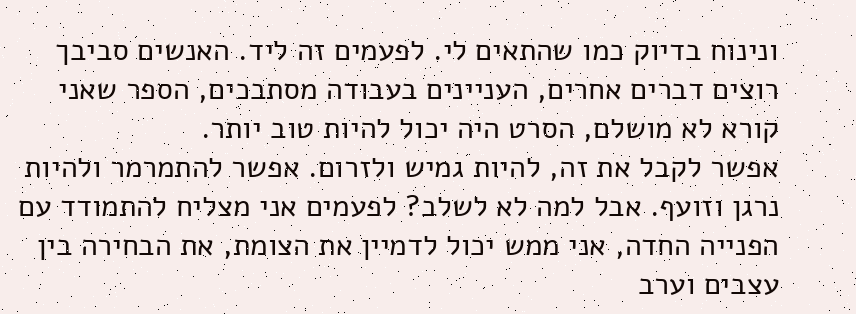ונינוח בדיוק כמו שהתאים לי. לפעמים זה ליד. האנשים סביבך רוצים דברים אחרים, העניינים בעבודה מסתבכים, הספר שאני קורא לא מושלם, הסרט היה יכול להיות טוב יותר.
אפשר לקבל את זה, להיות גמיש ולזרום. אפשר להתמרמר ולהיות נרגן וזועף. אבל למה לא לשלב? לפעמים אני מצליח להתמודד עם הפנייה החדה, אני ממש יכול לדמיין את הצומת, את הבחירה בין עצבים וערב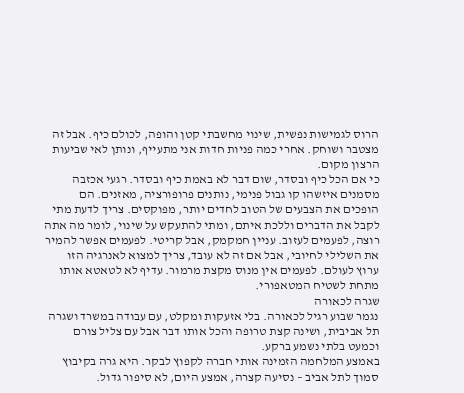הרוס לגמישות נפשית, שינוי מחשבתי קטן והופה, לכולם כיף. אבל זה מצטבר ושוחק. אחרי כמה פניות חדות אני מתעייף, ונותן לאי שביעות הרצון מקום.
כי אם הכל כיף ובסדר, שום דבר לא באמת כיף ובסדר. רגעי אכזבה מסמנים איזשהו קו גבול פנימי, נותנים פרופורציה, מאזנים. הם הופכים את הצבעים של הטוב לחדים יותר, מפוקסים. צריך לדעת מתי לקבל את הדברים וללכת איתם, ומתי להתעקש על שינוי, לומר מה אתה רוצה, לפעמים לעזוב. עניין חמקמק, אבל קריטי. לפעמים אפשר להמיר את השלילי לחיובי, אבל אם זה לא עובד, צריך למצוא לאנרגיה הזו ערוץ לעולם. לפעמים אין מנוס מקצת מרמור. עדיף לא לטאטא אותו מתחת לשטיח המטאפורי.
שגרה לכאורה
נגמר שבוע רגיל לכאורה. בלי אזעקות ומקלט, עם עבודה במשרד ושגרה תל אביבית, ושינה קצת טרופה והכל אותו דבר אבל עם צליל צורם וכמעט בלתי נשמע ברקע.
באמצע המלחמה הזמינה אותי חברה לקפוץ לבקר. היא גרה בקיבוץ סמוך לתל אביב – נסיעה קצרה, אמצע היום, לא סיפור גדול.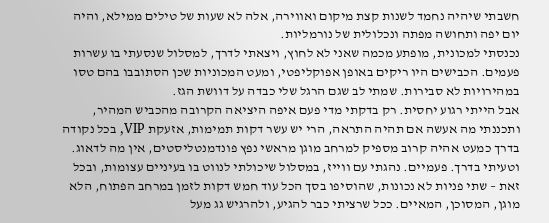חשבתי שיהיה נחמד לשנות קצת מיקום ואווירה, אלה לא שעות של טילים ממילא, והיה יום יפה ותחושה מפתה ונכלולית של נורמליות.
נכנסתי למכונית, מופתע מכמה שאני לא לחוץ, ויצאתי לדרך, למסלול שנסעתי בו עשרות פעמים. הכבישים היו ריקים באופן אפוקליפטי, ומעט המכוניות שכן הסתובבו בהם טסו במהירויות לא סבירות. שמתי לב שגם הרגל שלי כבדה על דוושת הגז.
אבל הייתי רגוע יחסית. רק בדקתי מדי פעם איפה היציאה הקרובה מהכביש המהיר, ותכננתי מה אעשה אם תהיה התראה, הרי יש עשר דקות תמימות, אזעקת VIP, בכל נקודה בדרך כמעט אהיה קרוב מספיק למרחב מוגן מראשי נפץ פונדמנטליסטים, אין מה לדאוג.
וטעיתי בדרך. פעמיים. נהגתי עם ווייז, במסלול שיכולתי לנווט בו בעיניים עצומות, ובכל זאת – שתי פניות לא נכונות, שהוסיפו בסך הכל עוד חמש דקות לזמן במרחב הפתוח, הלא מוגן, המסוכן, המאיים. ככל שרציתי כבר להגיע, ולהרגיש גג מעל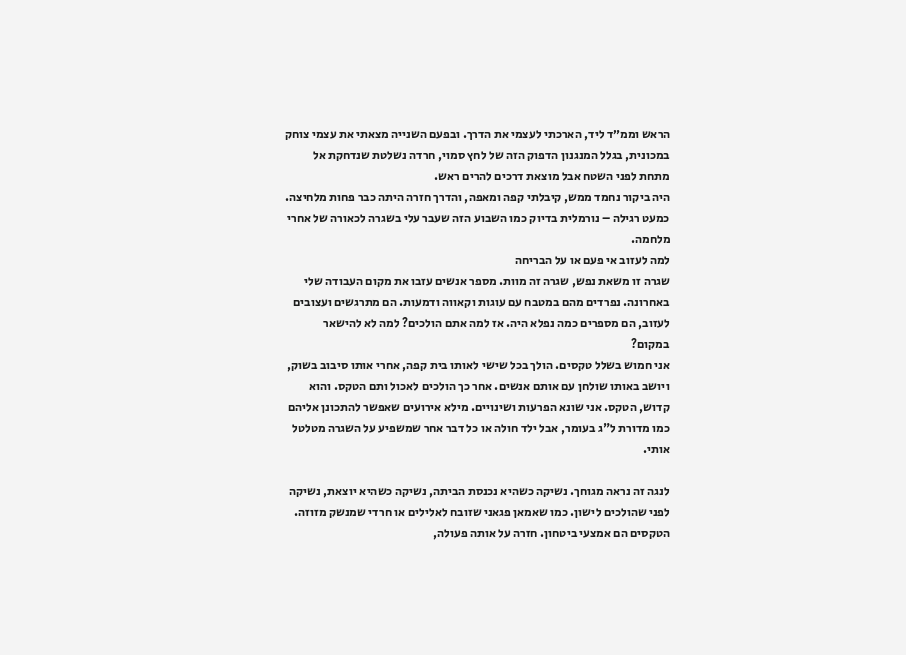הראש וממ״ד ליד, הארכתי לעצמי את הדרך. ובפעם השנייה מצאתי את עצמי צוחק במכונית, בגלל המנגנון הדפוק הזה של לחץ סמוי, חרדה נשלטת שנדחקת אל מתחת לפני השטח אבל מוצאת דרכים להרים ראש.
היה ביקור נחמד ממש, קיבלתי קפה ומאפה, והדרך חזרה היתה כבר פחות מלחיצה. כמעט רגילה – נורמלית בדיוק כמו השבוע הזה שעבר עלי בשגרה לכאורה של אחרי מלחמה.
למה לעזוב אי פעם או על הבריחה
שגרה זו משאת נפש, שגרה זה מוות. מספר אנשים עזבו את מקום העבודה שלי באחרונה. נפרדים מהם במטבח עם עוגות וקאווה ודמעות. הם מתרגשים ועצובים לעזוב, הם מספרים כמה נפלא היה. אז למה אתם הולכים? למה לא להישאר במקום?
אני חמוש בשלל טקסים. הולך בכל שישי לאותו בית קפה, אחרי אותו סיבוב בשוק, ויושב באותו שולחן עם אותם אנשים. אחר כך הולכים לאכול ותם הטקס. והוא קדוש, הטקס. אני שונא הפרעות ושינויים. מילא אירועים שאפשר להתכונן אליהם כמו מדורת ל"ג בעומר, אבל ילד חולה או כל דבר אחר שמשפיע על השגרה מטלטל אותי.

לנגה זה נראה מגוחך. נשיקה כשהיא נכנסת הביתה, נשיקה כשהיא יוצאת, נשיקה לפני שהולכים לישון. כמו שאמאן פגאני שזובח לאלילים או חרדי שמנשק מזוזה. הטקסים הם אמצעי ביטחון. חזרה על אותה פעולה,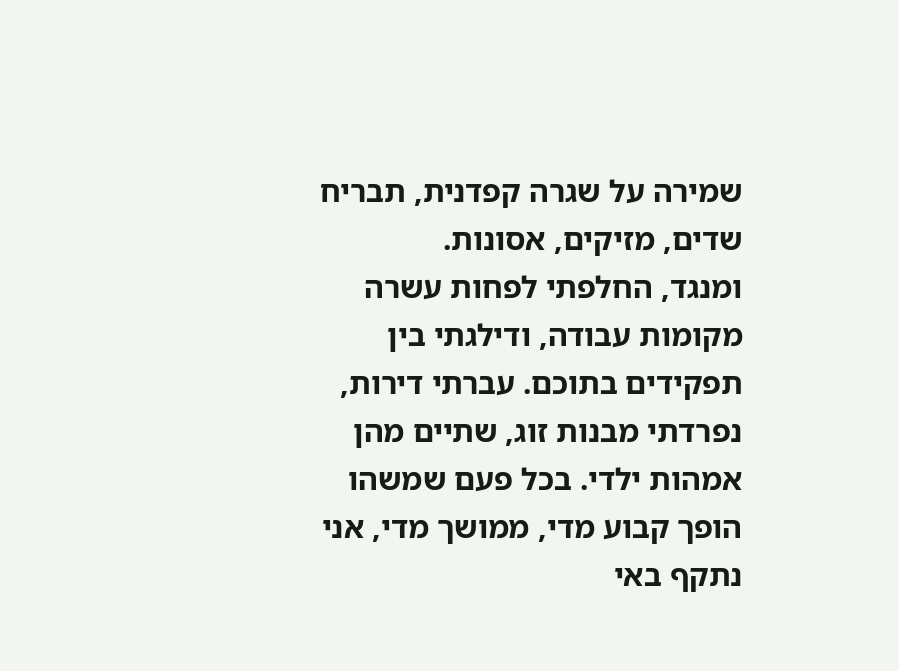שמירה על שגרה קפדנית, תבריח שדים, מזיקים, אסונות.
ומנגד, החלפתי לפחות עשרה מקומות עבודה, ודילגתי בין תפקידים בתוכם. עברתי דירות, נפרדתי מבנות זוג, שתיים מהן אמהות ילדי. בכל פעם שמשהו הופך קבוע מדי, ממושך מדי, אני נתקף באי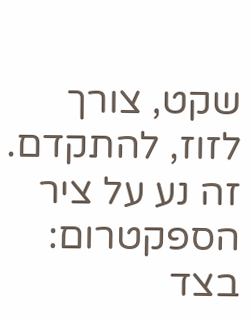שקט, צורך לזוז, להתקדם. זה נע על ציר הספקטרום: בצד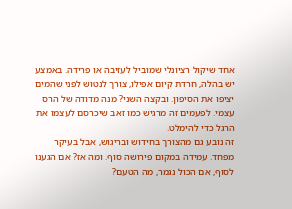אחד שיקול רציונלי שמוביל לעזיבה או פרידה. באמצע יש בהלה, חרדת קיום אפילו, צורך לנטוש לפני שהמים יציפו את הסיפון. ובקצה השני? מנה מדודה של הרס עצמי. לפעמים זה מרגיש כמו זאב שיכרסם לעצמו את הרגל כדי להימלט.
זה נובע גם מהצורך בחידוש ובריגוש, אבל בעיקר מפחד. עמידה במקום פירושה סוף. ומה אז? אם הגענו לסוף, אם הכול נגמר, מה הטעם?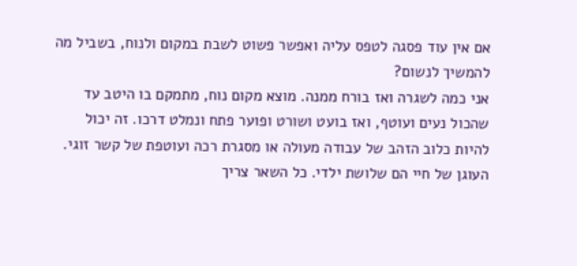אם אין עוד פסגה לטפס עליה ואפשר פשוט לשבת במקום ולנוח, בשביל מה להמשיך לנשום?
אני כמה לשגרה ואז בורח ממנה. מוצא מקום נוח, מתמקם בו היטב עד שהכול נעים ועוטף, ואז בועט ושורט ופוער פתח ונמלט דרכו. זה יכול להיות כלוב הזהב של עבודה מעולה או מסגרת רכה ועוטפת של קשר זוגי. העוגן של חיי הם שלושת ילדי. כל השאר צריך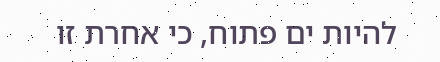להיות ים פתוח, כי אחרת זו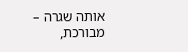אותה שגרה – מבורכת,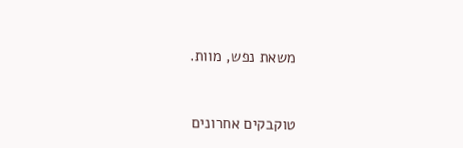משאת נפש, מוות.


טוקבקים אחרונים